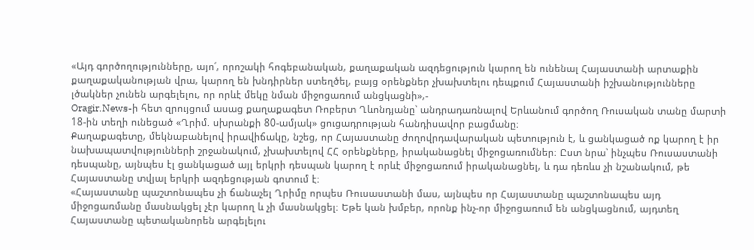«Այդ գործողությունները, այո՛, որոշակի հոգեբանական, քաղաքական ազդեցություն կարող են ունենալ Հայաստանի արտաքին քաղաքականության վրա, կարող են խնդիրներ ստեղծել, բայց օրենքներ չխախտելու դեպքում Հայաստանի իշխանությունները լծակներ չունեն արգելելու, որ որևէ մեկը նման միջոցառում անցկացնի»,-
Oragir.News-ի հետ զրույցում ասաց քաղաքագետ Ռոբերտ Ղևոնդյանը՝ անդրադառնալով Երևանում գործող Ռուսական տանը մարտի 18-ին տեղի ունեցած «Ղրիմ. սխրանքի 80-ամյակ» ցուցադրության հանդիսավոր բացմանը։
Քաղաքագետը, մեկնաբանելով իրավիճակը, նշեց, որ Հայաստանը ժողովրդավարական պետություն է, և ցանկացած ոք կարող է իր նախապատվությունների շրջանակում, չխախտելով ՀՀ օրենքները, իրականացնել միջոցառումներ։ Ըստ նրա՝ ինչպես Ռուսաստանի դեսպանը, այնպես էլ ցանկացած այլ երկրի դեսպան կարող է որևէ միջոցառում իրականացնել, և դա դեռևս չի նշանակում, թե Հայաստանը տվյալ երկրի ազդեցության գոտում է։
«Հայաստանը պաշտոնապես չի ճանաչել Ղրիմը որպես Ռուսաստանի մաս, այնպես որ Հայաստանը պաշտոնապես այդ միջոցառմանը մասնակցել չէր կարող և չի մասնակցել։ Եթե կան խմբեր, որոնք ինչ-որ միջոցառում են անցկացնում, այդտեղ Հայաստանը պետականորեն արգելելու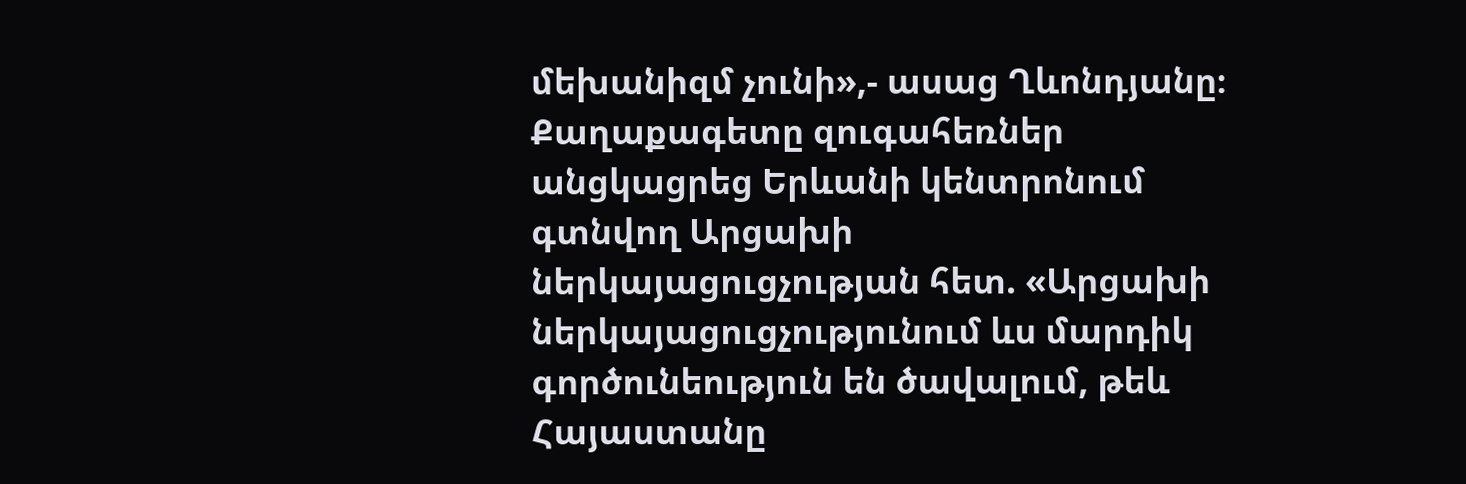մեխանիզմ չունի»,- ասաց Ղևոնդյանը։
Քաղաքագետը զուգահեռներ անցկացրեց Երևանի կենտրոնում գտնվող Արցախի ներկայացուցչության հետ. «Արցախի ներկայացուցչությունում ևս մարդիկ գործունեություն են ծավալում, թեև Հայաստանը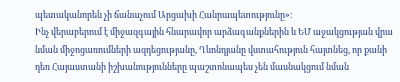պետականորեն չի ճանաչում Արցախի Հանրապետությունը»։
Ինչ վերաբերում է միջազգային հնարավոր արձագանքներին և ԵՄ աջակցության վրա նման միջոցառումների ազդեցությանը, Ղևոնդյանը վստահություն հայտնեց, որ քանի դեռ Հայաստանի իշխանությունները պաշտոնապես չեն մասնակցում նման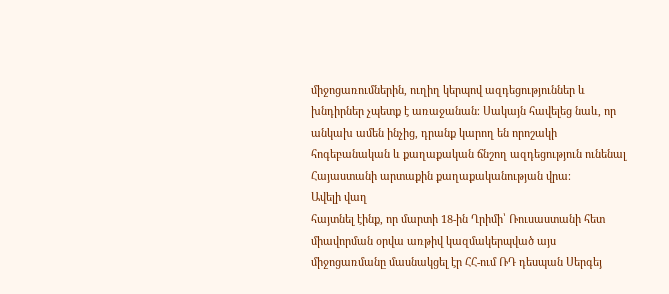միջոցառումներին, ուղիղ կերպով ազդեցություններ և խնդիրներ չպետք է առաջանան։ Սակայն հավելեց նաև, որ անկախ ամեն ինչից, դրանք կարող են որոշակի հոգեբանական և քաղաքական ճնշող ազդեցություն ունենալ Հայաստանի արտաքին քաղաքականության վրա։
Ավելի վաղ
հայտնել էինք, որ մարտի 18-ին Ղրիմի՝ Ռուսաստանի հետ միավորման օրվա առթիվ կազմակերպված այս միջոցառմանը մասնակցել էր ՀՀ-ում ՌԴ դեսպան Սերգեյ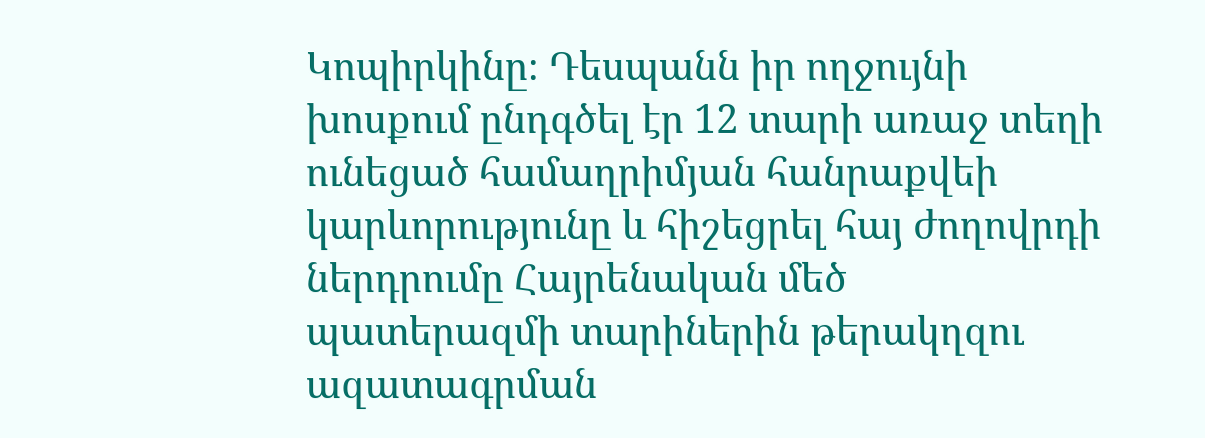Կոպիրկինը։ Դեսպանն իր ողջույնի խոսքում ընդգծել էր 12 տարի առաջ տեղի ունեցած համաղրիմյան հանրաքվեի կարևորությունը և հիշեցրել հայ ժողովրդի ներդրումը Հայրենական մեծ պատերազմի տարիներին թերակղզու ազատագրման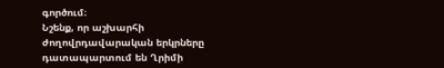գործում։
Նշենք, որ աշխարհի ժողովրդավարական երկրները դատապարտում են Ղրիմի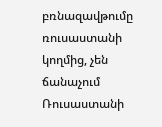բռնազավթումը ռուսաստանի կողմից, չեն ճանաչում Ռուսաստանի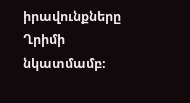իրավունքները Ղրիմի նկատմամբ։